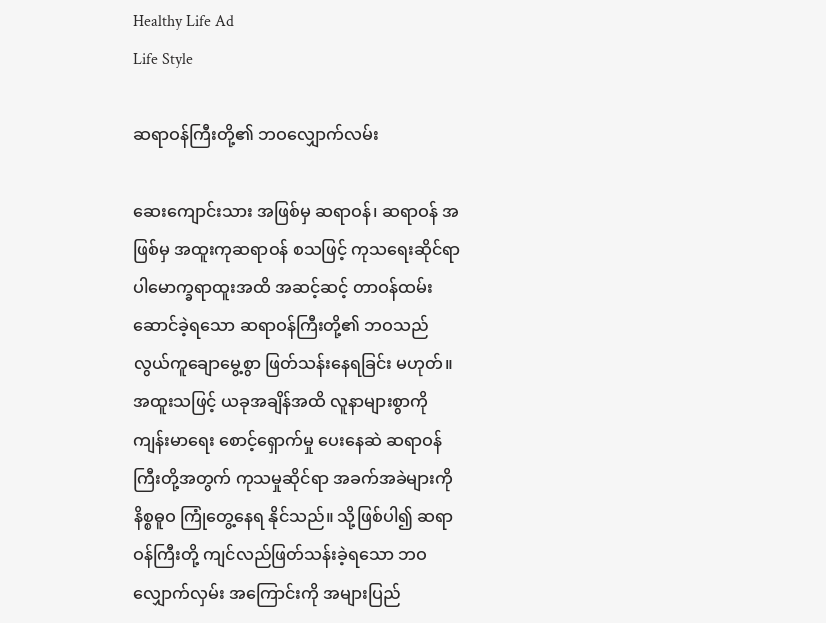Healthy Life Ad
Life Style

ဆရာဝန်ကြီးတို့၏ ဘဝလျှောက်လမ်း

ဆေးကျောင်းသား အဖြစ်မှ ဆရာဝန်၊ ဆရာဝန် အဖြစ်မှ အထူးကုဆရာဝန် စသဖြင့် ကုသရေးဆိုင်ရာ ပါမောက္ခရာထူးအထိ အဆင့်ဆင့် တာဝန်ထမ်းဆောင်ခဲ့ရသော ဆရာဝန်ကြီးတို့၏ ဘဝသည် လွယ်ကူချောမွေ့စွာ ဖြတ်သန်းနေရခြင်း မဟုတ်။ အထူးသဖြင့် ယခုအချိန်အထိ လူနာများစွာကို ကျန်းမာရေး စောင့်ရှောက်မှု ပေးနေဆဲ ဆရာဝန်ကြီးတို့အတွက် ကုသမှုဆိုင်ရာ အခက်အခဲများကို နိစ္စဓူဝ ကြုံတွေ့နေရ နိုင်သည်။ သို့ဖြစ်ပါ၍ ဆရာဝန်ကြီးတို့ ကျင်လည်ဖြတ်သန်းခဲ့ရသော ဘဝလျှောက်လှမ်း အကြောင်းကို အများပြည်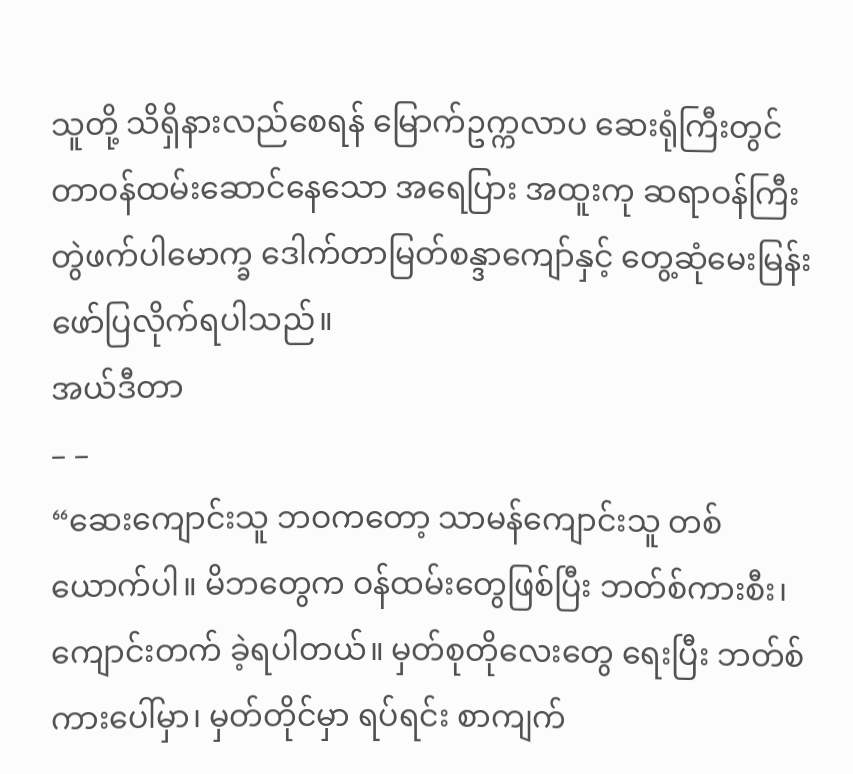သူတို့ သိရှိနားလည်စေရန် မြောက်ဥက္ကလာပ ဆေးရုံကြီးတွင် တာဝန်ထမ်းဆောင်နေသော အရေပြား အထူးကု ဆရာဝန်ကြီး တွဲဖက်ပါမောက္ခ ဒေါက်တာမြတ်စန္ဒာကျော်နှင့် တွေ့ဆုံမေးမြန်း ဖော်ပြလိုက်ရပါသည်။
အယ်ဒီတာ
– –
“ဆေးကျောင်းသူ ဘဝကတော့ သာမန်ကျောင်းသူ တစ်ယောက်ပါ။ မိဘတွေက ဝန်ထမ်းတွေဖြစ်ပြီး ဘတ်စ်ကားစီး၊ ကျောင်းတက် ခဲ့ရပါတယ်။ မှတ်စုတိုလေးတွေ ရေးပြီး ဘတ်စ်ကားပေါ်မှာ၊ မှတ်တိုင်မှာ ရပ်ရင်း စာကျက်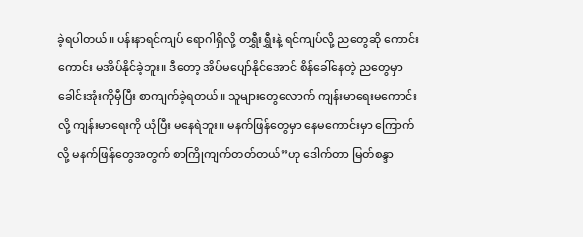ခဲ့ရပါတယ်။ ပန်းနာရင်ကျပ် ရောဂါရှိလို့ တရွှီးရွှီးနဲ့ ရင်ကျပ်လို့ ညတွေဆို ကောင်းကောင်း မအိပ်နိုင်ခဲ့ဘူး။ ဒီတော့ အိပ်မပျော်နိုင်အောင် စိန်ခေါ်နေတဲ့ ညတွေမှာ ခေါင်းအုံးကိုမှီပြီး စာကျက်ခဲ့ရတယ်။ သူများတွေလောက် ကျန်းမာရေးမကောင်းလို့ ကျန်းမာရေးကို ယုံပြီး မနေရဲဘူး။ မနက်ဖြန်တွေမှာ နေမကောင်းမှာ ကြောက်လို့ မနက်ဖြန်တွေအတွက် စာကြိုကျက်တတ်တယ်”ဟု ဒေါက်တာ မြတ်စန္ဒာ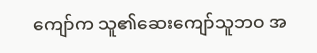ကျော်က သူ၏ဆေးကျော်သူဘဝ အ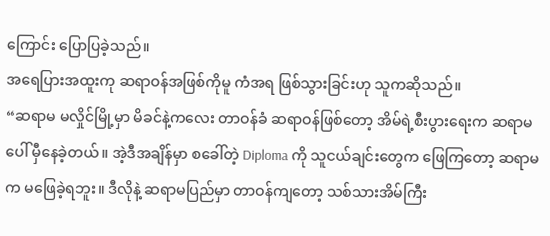ကြောင်း ပြောပြခဲ့သည်။
အရေပြားအထူးကု ဆရာဝန်အဖြစ်ကိုမူ ကံအရ ဖြစ်သွားခြင်းဟု သူကဆိုသည်။
“ဆရာမ မလှိုင်မြို့မှာ မိခင်နဲ့ကလေး တာဝန်ခံ ဆရာဝန်ဖြစ်တော့ အိမ်ရဲ့စီးပွားရေးက ဆရာမပေါ် မှီနေခဲ့တယ်။ အဲ့ဒီအချိန်မှာ စခေါ်တဲ့ Diploma ကို သူငယ်ချင်းတွေက ဖြေကြတော့ ဆရာမက မဖြေခဲ့ရဘူး။ ဒီလိုနဲ့ ဆရာမပြည်မှာ တာဝန်ကျတော့ သစ်သားအိမ်ကြီး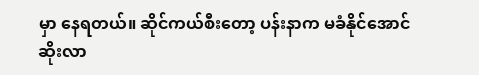မှာ နေရတယ်။ ဆိုင်ကယ်စီးတော့ ပန်းနာက မခံနိုင်အောင် ဆိုးလာ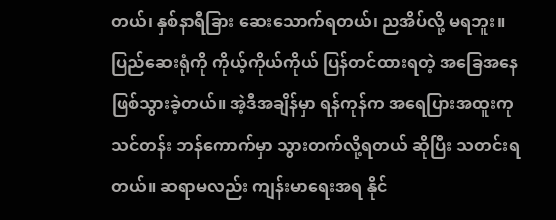တယ်၊ နှစ်နာရီခြား ဆေးသောက်ရတယ်၊ ညအိပ်လို့ မရဘူး။ ပြည်ဆေးရုံကို ကိုယ့်ကိုယ်ကိုယ် ပြန်တင်ထားရတဲ့ အခြေအနေ ဖြစ်သွားခဲ့တယ်။ အဲ့ဒီအချိန်မှာ ရန်ကုန်က အရေပြားအထူးကု သင်တန်း ဘန်ကောက်မှာ သွားတက်လို့ရတယ် ဆိုပြီး သတင်းရတယ်။ ဆရာမလည်း ကျန်းမာရေးအရ နိုင်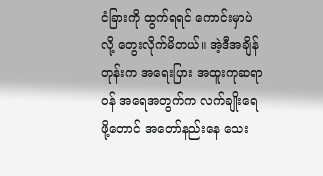ငံခြားကို ထွက်ရရင် ကောင်းမှာပဲလို့ တွေးလိုက်မိတယ်။ အဲ့ဒီအချိန်တုန်းက အရေးပြား အထူးကုဆရာဝန် အရေအတွက်က လက်ချိုးရေဖို့တောင် အတော်နည်းနေ သေး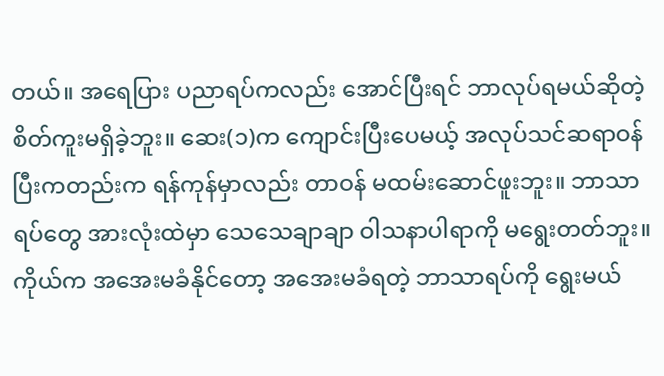တယ်။ အရေပြား ပညာရပ်ကလည်း အောင်ပြီးရင် ဘာလုပ်ရမယ်ဆိုတဲ့ စိတ်ကူးမရှိခဲ့ဘူး။ ဆေး(၁)က ကျောင်းပြီးပေမယ့် အလုပ်သင်ဆရာဝန် ပြီးကတည်းက ရန်ကုန်မှာလည်း တာဝန် မထမ်းဆောင်ဖူးဘူး။ ဘာသာရပ်တွေ အားလုံးထဲမှာ သေသေချာချာ ဝါသနာပါရာကို မရွေးတတ်ဘူး။ ကိုယ်က အအေးမခံနိုင်တော့ အအေးမခံရတဲ့ ဘာသာရပ်ကို ရွေးမယ်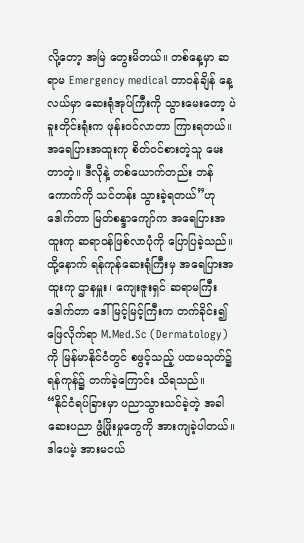လို့တော့ အမြဲ တွေးမိတယ်။ တစ်နေ့မှာ ဆရာမ Emergency medical တာဝန်ချိန် နေ့လယ်မှာ ဆေးရုံအုပ်ကြီးကို သွားမေးတော့ ပဲခူးတိုင်းရုံးက ဖုန်းဝင်လာတာ ကြားရတယ်။ အရေပြားအထူးကု စိတ်ဝင်စားတဲ့သူ မေးတာတဲ့။ ဒီလိုနဲ့ တစ်ယောက်တည်း ဘန်ကောက်ကို သင်တန်း သွားခဲ့ရတယ်”ဟု ဒေါက်တာ မြတ်စန္ဒာကျော်က အရေပြားအထူးကု ဆရာဝန်ဖြစ်လာပုံကို ပြောပြခဲ့သည်။
ထို့နောက် ရန်ကုန်ဆေးရုံကြီးမှ အရေပြားအထူးကု ဌာနမှူး၊ ကျေးဇူးရှင် ဆရာမကြီး ဒေါက်တာ ဒေါ်မြင့်မြင့်ကြီးက တက်ခိုင်း၍ ဖြေလိုက်ရာ M.Med.Sc (Dermatology) ကို မြန်မာနိုင်ငံတွင် စဖွင့်သည့် ပထမသုတ်၌ ရန်ကုန်၌ တက်ခဲ့ကြောင်း သိရသည်။
“နိုင်ငံရပ်ခြားမှာ ပညာသွားသင်ခဲ့တဲ့ အခါ ဆေးပညာ ဖွံ့ဖြိုးမှုတွေကို အားကျခဲ့ပါတယ်။ ဒါပေမဲ့ အားမငယ်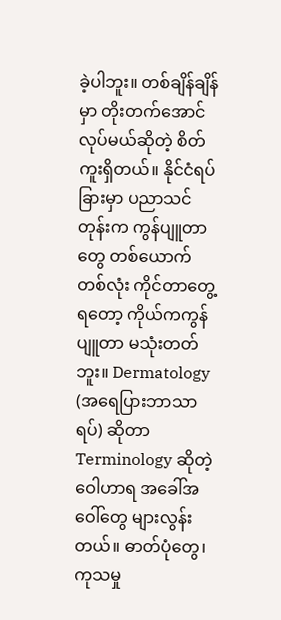ခဲ့ပါဘူး။ တစ်ချိန်ချိန်မှာ တိုးတက်အောင် လုပ်မယ်ဆိုတဲ့ စိတ်ကူးရှိတယ်။ နိုင်ငံရပ်ခြားမှာ ပညာသင်တုန်းက ကွန်ပျူတာတွေ တစ်ယောက်တစ်လုံး ကိုင်တာတွေ့ရတော့ ကိုယ်ကကွန်ပျူတာ မသုံးတတ်ဘူး။ Dermatology (အရေပြားဘာသာရပ်) ဆိုတာ Terminology ဆိုတဲ့ ဝေါဟာရ အခေါ်အဝေါ်တွေ များလွန်းတယ်။ ဓာတ်ပုံတွေ၊ ကုသမှု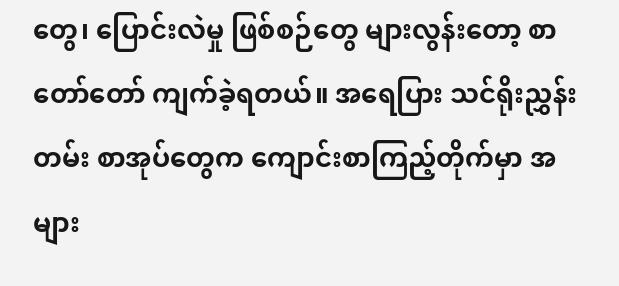တွေ၊ ပြောင်းလဲမှု ဖြစ်စဉ်တွေ များလွန်းတော့ စာတော်တော် ကျက်ခဲ့ရတယ်။ အရေပြား သင်ရိုးညွှန်းတမ်း စာအုပ်တွေက ကျောင်းစာကြည့်တိုက်မှာ အများ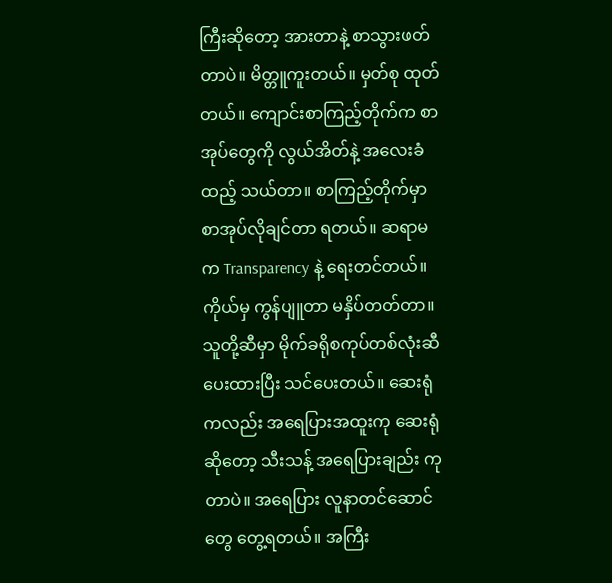ကြီးဆိုတော့ အားတာနဲ့ စာသွားဖတ်တာပဲ။ မိတ္တူကူးတယ်။ မှတ်စု ထုတ်တယ်။ ကျောင်းစာကြည့်တိုက်က စာအုပ်တွေကို လွယ်အိတ်နဲ့ အလေးခံထည့် သယ်တာ။ စာကြည့်တိုက်မှာ စာအုပ်လိုချင်တာ ရတယ်။ ဆရာမက Transparency နဲ့ ရေးတင်တယ်။ ကိုယ်မှ ကွန်ပျူတာ မနှိပ်တတ်တာ။ သူတို့ဆီမှာ မိုက်ခရိုစကုပ်တစ်လုံးဆီ ပေးထားပြီး သင်ပေးတယ်။ ဆေးရုံကလည်း အရေပြားအထူးကု ဆေးရုံဆိုတော့ သီးသန့် အရေပြားချည်း ကုတာပဲ။ အရေပြား လူနာတင်ဆောင်တွေ တွေ့ရတယ်။ အကြီး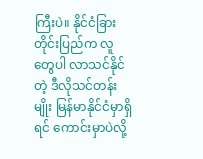ကြီးပဲ။ နိုင်ငံခြားတိုင်းပြည်က လူတွေပါ လာသင်နိုင်တဲ့ ဒီလိုသင်တန်းမျိုး မြန်မာနိုင်ငံမှာရှိရင် ကောင်းမှာပဲလို့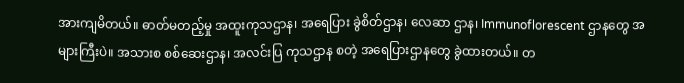အားကျမိတယ်။ ဓာတ်မတည့်မှု အထူးကုသဌာန၊ အရေပြား ခွဲစိတ်ဌာန၊ လေဆာ ဌာန၊ Immunoflorescent ဌာနတွေ အများကြီးပဲ။ အသားစ စစ်ဆေးဌာန၊ အလင်းပြ ကုသဌာန စတဲ့ အရေပြားဌာနတွေ ခွဲထားတယ်။ တ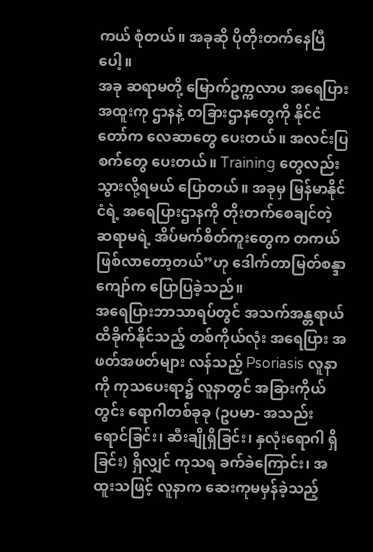ကယ် စုံတယ်။ အခုဆို ပိုတိုးတက်နေပြီပေါ့။
အခု ဆရာမတို့ မြောက်ဥက္ကလာပ အရေပြားအထူးကု ဌာနနဲ့ တခြားဌာနတွေကို နိုင်ငံတော်က လေဆာတွေ ပေးတယ်။ အလင်းပြစက်တွေ ပေးတယ်။ Training တွေလည်း သွားလို့ရမယ် ပြောတယ်။ အခုမှ မြန်မာနိုင်ငံရဲ့ အရေပြားဌာနကို တိုးတက်စေချင်တဲ့ ဆရာမရဲ့ အိပ်မက်စိတ်ကူးတွေက တကယ် ဖြစ်လာတော့တယ်”ဟု ဒေါက်တာမြတ်စန္ဒာကျော်က ပြောပြခဲ့သည်။
အရေပြားဘာသာရပ်တွင် အသက်အန္တရာယ် ထိခိုက်နိုင်သည့် တစ်ကိုယ်လုံး အရေပြား အဖတ်အဖတ်များ လန်သည့် Psoriasis လူနာကို ကုသပေးရာ၌ လူနာတွင် အခြားကိုယ်တွင်း ရောဂါတစ်ခုခု (ဥပမာ- အသည်းရောင်ခြင်း၊ ဆီးချိုရှိခြင်း၊ နှလုံးရောဂါ ရှိခြင်း) ရှိလျှင် ကုသရ ခက်ခဲကြောင်း၊ အထူးသဖြင့် လူနာက ဆေးကုမမှန်ခဲ့သည့်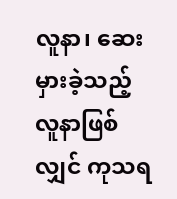လူနာ၊ ဆေးမှားခဲ့သည့် လူနာဖြစ်လျှင် ကုသရ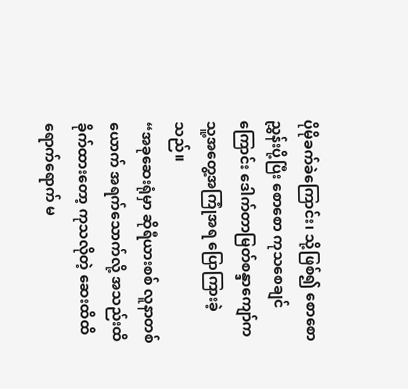ပိုမိုခက်ခဲကြောင်း၊ သို့ဖြစ်၍ စောစောညွှန်းပို့ပြီး စောစော ကုသစေချင်ကြောင်း ဒေါက်တာမြတ်စန္ဒာကျော်က သူ့အတွေ့အကြုံအရ ပြောကြားခဲ့သည်။
“အခုဆေးရုံမှာ ဆိုရီယားစစ် လူနာတစ်ယောက် အရက်သောက်လို့ အသည်းထိခိုက်ထားတော့ ကုသလိုတဲ့ ဆေးထိထိရောက်ရောက် မ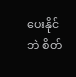ပေးနိုင်ဘဲ စိတ်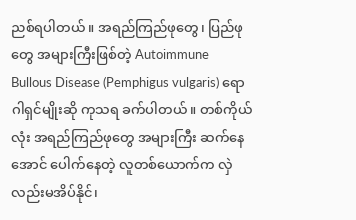ညစ်ရပါတယ်။ အရည်ကြည်ဖုတွေ၊ ပြည်ဖုတွေ အများကြီးဖြစ်တဲ့ Autoimmune Bullous Disease (Pemphigus vulgaris) ရောဂါရှင်မျိုးဆို ကုသရ ခက်ပါတယ်။ တစ်ကိုယ်လုံး အရည်ကြည်ဖုတွေ အများကြီး ဆက်နေအောင် ပေါက်နေတဲ့ လူတစ်ယောက်က လှဲလည်းမအိပ်နိုင်၊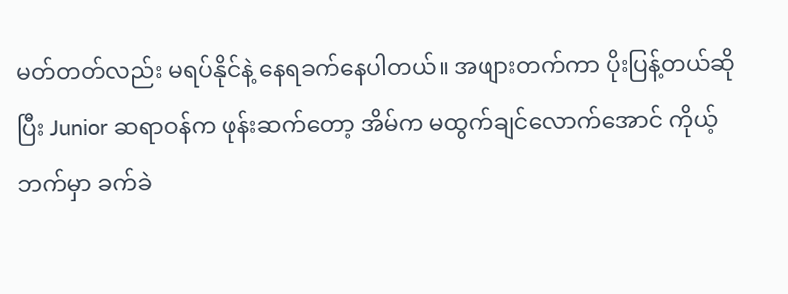မတ်တတ်လည်း မရပ်နိုင်နဲ့ နေရခက်နေပါတယ်။ အဖျားတက်ကာ ပိုးပြန့်တယ်ဆိုပြီး Junior ဆရာဝန်က ဖုန်းဆက်တော့ အိမ်က မထွက်ချင်လောက်အောင် ကိုယ့်ဘက်မှာ ခက်ခဲ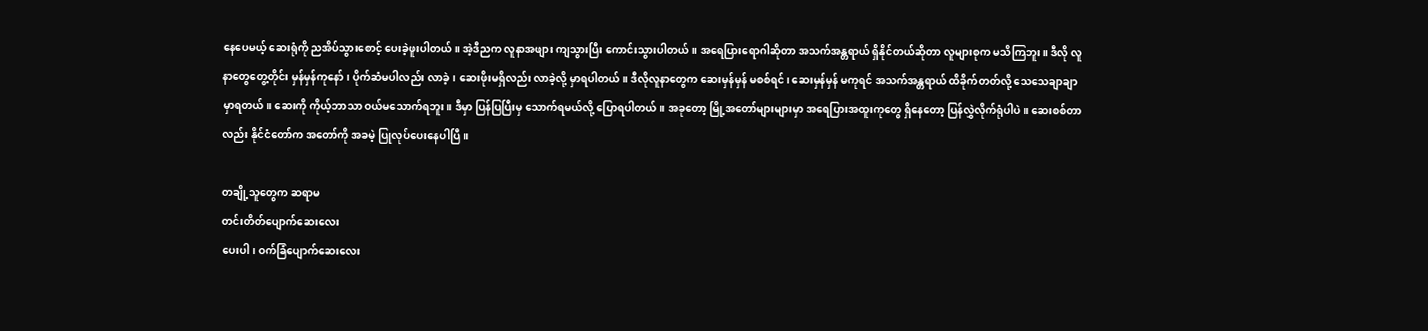နေပေမယ့် ဆေးရုံကို ညအိပ်သွားစောင့် ပေးခဲ့ဖူးပါတယ်။ အဲ့ဒီညက လူနာအဖျား ကျသွားပြီး ကောင်းသွားပါတယ်။ အရေပြားရောဂါဆိုတာ အသက်အန္တရာယ် ရှိနိုင်တယ်ဆိုတာ လူများစုက မသိကြဘူး။ ဒီလို လူနာတွေတွေ့တိုင်း မှန်မှန်ကုနော်၊ ပိုက်ဆံမပါလည်း လာခဲ့၊ ဆေးဖိုးမရှိလည်း လာခဲ့လို့ မှာရပါတယ်။ ဒီလိုလူနာတွေက ဆေးမှန်မှန် မစစ်ရင်၊ ဆေးမှန်မှန် မကုရင် အသက်အန္တရာယ် ထိခိုက်တတ်လို့ သေသေချာချာ မှာရတယ်။ ဆေးကို ကိုယ့်ဘာသာ ဝယ်မသောက်ရဘူး။ ဒီမှာ ပြန်ပြပြီးမှ သောက်ရမယ်လို့ ပြောရပါတယ်။ အခုတော့ မြို့အတော်များများမှာ အရေပြားအထူးကုတွေ ရှိနေတော့ ပြန်လွှဲလိုက်ရုံပါပဲ။ ဆေးစစ်တာလည်း နိုင်ငံတော်က အတော်ကို အခမဲ့ ပြုလုပ်ပေးနေပါပြီ။

တချို့သူတွေက ဆရာမ
တင်းတိတ်ပျောက်ဆေးလေး
ပေးပါ၊ ဝက်ခြံပျောက်ဆေးလေး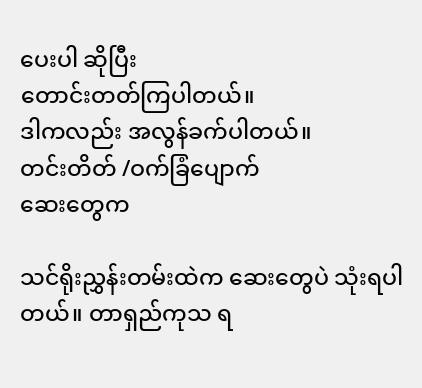ပေးပါ ဆိုပြီး
တောင်းတတ်ကြပါတယ်။
ဒါကလည်း အလွန်ခက်ပါတယ်။
တင်းတိတ် /ဝက်ခြံပျောက်
ဆေးတွေက

သင်ရိုးညွှန်းတမ်းထဲက ဆေးတွေပဲ သုံးရပါတယ်။ တာရှည်ကုသ ရ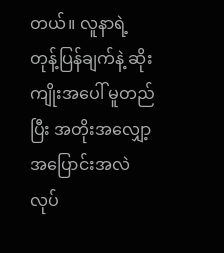တယ်။ လူနာရဲ့ တုန့်ပြန်ချက်နဲ့ ဆိုးကျိုးအပေါ် မူတည်ပြီး အတိုးအလျှော့ အပြောင်းအလဲ လုပ်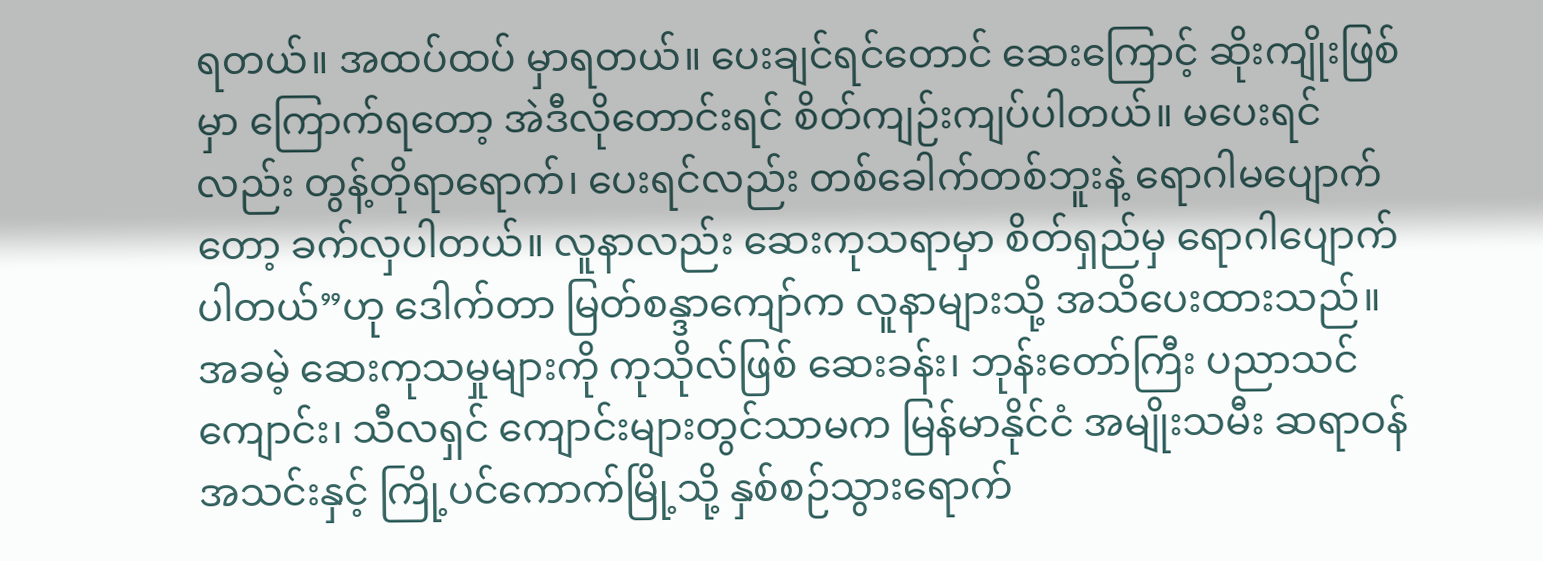ရတယ်။ အထပ်ထပ် မှာရတယ်။ ပေးချင်ရင်တောင် ဆေးကြောင့် ဆိုးကျိုးဖြစ်မှာ ကြောက်ရတော့ အဲဒီလိုတောင်းရင် စိတ်ကျဉ်းကျပ်ပါတယ်။ မပေးရင်လည်း တွန့်တိုရာရောက်၊ ပေးရင်လည်း တစ်ခေါက်တစ်ဘူးနဲ့ ရောဂါမပျောက်တော့ ခက်လှပါတယ်။ လူနာလည်း ဆေးကုသရာမှာ စိတ်ရှည်မှ ရောဂါပျောက်ပါတယ်”ဟု ဒေါက်တာ မြတ်စန္ဒာကျော်က လူနာများသို့ အသိပေးထားသည်။
အခမဲ့ ဆေးကုသမှုများကို ကုသိုလ်ဖြစ် ဆေးခန်း၊ ဘုန်းတော်ကြီး ပညာသင်ကျောင်း၊ သီလရှင် ကျောင်းများတွင်သာမက မြန်မာနိုင်ငံ အမျိုးသမီး ဆရာဝန်အသင်းနှင့် ကြို့ပင်ကောက်မြို့သို့ နှစ်စဉ်သွားရောက်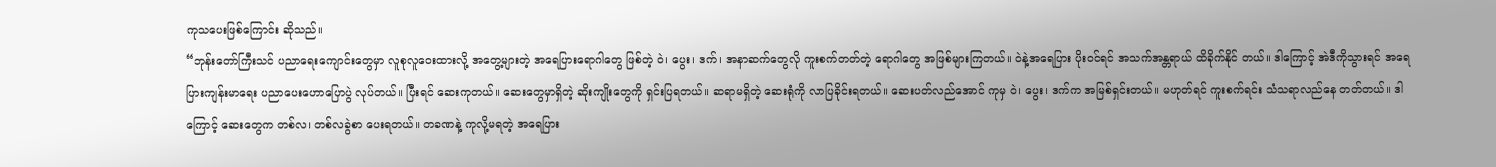ကုသပေးဖြစ်ကြောင်း ဆိုသည်။
“ဘုန်းတော်ကြီးသင် ပညာရေးကျောင်းတွေမှာ လူစုလူဝေးထားလို့ အတွေ့များတဲ့ အရေပြားရောဂါတွေ ဖြစ်တဲ့ ဝဲ၊ ပွေး၊ ဒက်၊ အနာဆက်တွေလို ကူးစက်တတ်တဲ့ ရောဂါတွေ အဖြစ်များကြတယ်။ ဝဲနဲ့အရေပြား ပိုးဝင်ရင် အသက်အန္တရာယ် ထိခိုက်နိုင် တယ်။ ဒါကြောင့် အဲဒီကိုသွားရင် အရေပြားကျန်းမာရေး ပညာပေးဟောပြောပွဲ လုပ်တယ်။ ပြီးရင် ဆေးကုတယ်။ ဆေးတွေမှာရှိတဲ့ ဆိုးကျိုးတွေကို ရှင်းပြရတယ်။ ဆရာမရှိတဲ့ ဆေးရုံကို လာပြခိုင်းရတယ်။ ဆေးပတ်လည်အောင် ကုမှ ဝဲ၊ ပွေး၊ ဒက်က အမြစ်ရှင်းတယ်။ မဟုတ်ရင် ကူးစက်ရင်း သံသရာလည်နေ တတ်တယ်။ ဒါကြောင့် ဆေးတွေက တစ်လ၊ တစ်လခွဲစာ ပေးရတယ်။ တခဏနဲ့ ကုလို့မရတဲ့ အရေပြား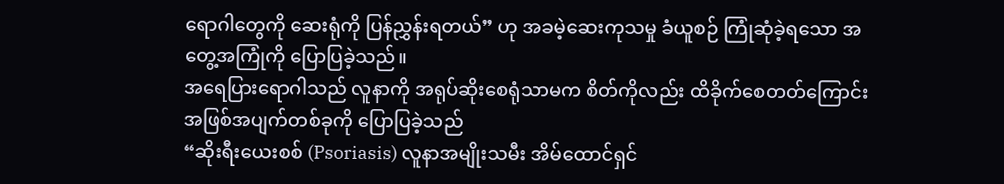ရောဂါတွေကို ဆေးရုံကို ပြန်ညွှန်းရတယ်” ဟု အခမဲ့ဆေးကုသမှု ခံယူစဉ် ကြုံဆုံခဲ့ရသော အတွေ့အကြုံကို ပြောပြခဲ့သည်။
အရေပြားရောဂါသည် လူနာကို အရုပ်ဆိုးစေရုံသာမက စိတ်ကိုလည်း ထိခိုက်စေတတ်ကြောင်း အဖြစ်အပျက်တစ်ခုကို ပြောပြခဲ့သည်
“ဆိုးရီးယေးစစ် (Psoriasis) လူနာအမျိုးသမီး အိမ်ထောင်ရှင်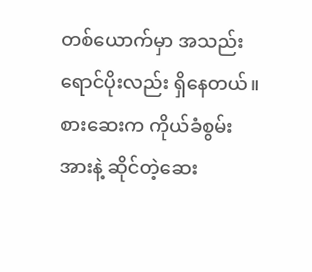တစ်ယောက်မှာ အသည်းရောင်ပိုးလည်း ရှိနေတယ်။ စားဆေးက ကိုယ်ခံစွမ်းအားနဲ့ ဆိုင်တဲ့ဆေး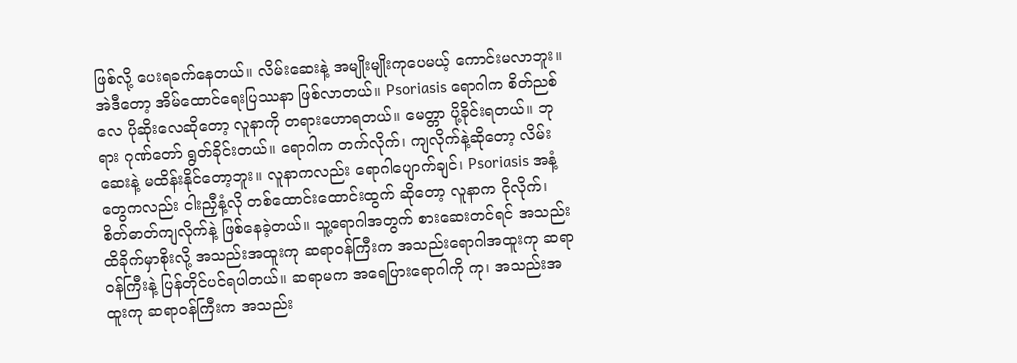ဖြစ်လို့ ပေးရခက်နေတယ်။ လိမ်းဆေးနဲ့ အမျိုးမျိုးကုပေမယ့် ကောင်းမလာဘူး။ အဲဒီတော့ အိမ်ထောင်ရေးပြဿနာ ဖြစ်လာတယ်။ Psoriasis ရောဂါက စိတ်ညစ်လေ ပိုဆိုးလေဆိုတော့ လူနာကို တရားဟောရတယ်။ မေတ္တာ ပို့ခိုင်းရတယ်။ ဘုရား ဂုဏ်တော် ရွတ်ခိုင်းတယ်။ ရောဂါက တက်လိုက်၊ ကျလိုက်နဲ့ဆိုတော့ လိမ်းဆေးနဲ့ မထိန်းနိုင်တော့ဘူး။ လူနာကလည်း ရောဂါပျောက်ချင်၊ Psoriasis အနံ့တွေကလည်း ငါးညှီနံ့လို တစ်ထောင်းထောင်းထွက် ဆိုတော့ လူနာက ငိုလိုက်၊ စိတ်ဓာတ်ကျလိုက်နဲ့ ဖြစ်နေခဲ့တယ်။ သူ့ရောဂါအတွက် စားဆေးတင်ရင် အသည်းထိခိုက်မှာစိုးလို့ အသည်းအထူးကု ဆရာဝန်ကြီးက အသည်းရောဂါအထူးကု ဆရာဝန်ကြီးနဲ့ ပြန်တိုင်ပင်ရပါတယ်။ ဆရာမက အရေပြားရောဂါကို ကု၊ အသည်းအထူးကု ဆရာဝန်ကြီးက အသည်း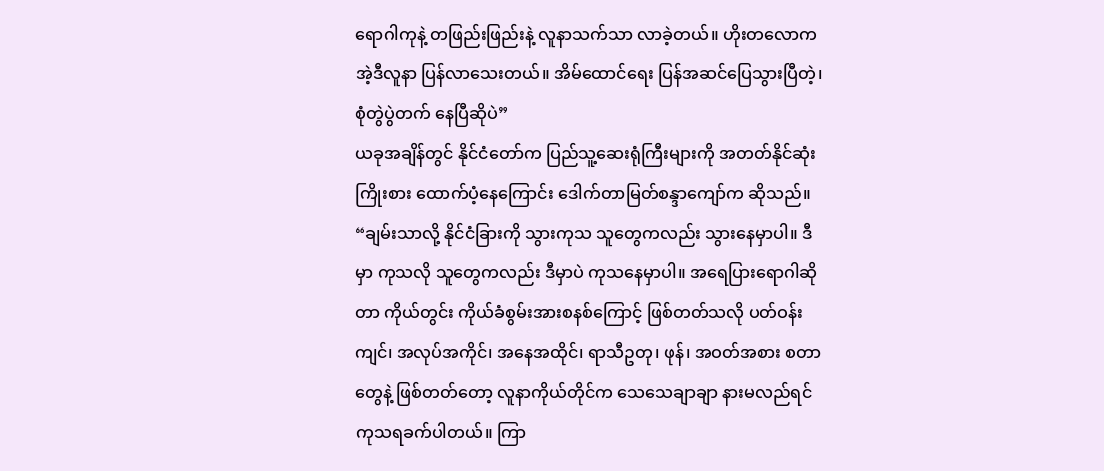ရောဂါကုနဲ့ တဖြည်းဖြည်းနဲ့ လူနာသက်သာ လာခဲ့တယ်။ ဟိုးတလောက အဲ့ဒီလူနာ ပြန်လာသေးတယ်။ အိမ်ထောင်ရေး ပြန်အဆင်ပြေသွားပြီတဲ့၊ စုံတွဲပွဲတက် နေပြီဆိုပဲ”
ယခုအချိန်တွင် နိုင်ငံတော်က ပြည်သူ့ဆေးရုံကြီးများကို အတတ်နိုင်ဆုံး ကြိုးစား ထောက်ပံ့နေကြောင်း ဒေါက်တာမြတ်စန္ဒာကျော်က ဆိုသည်။
“ချမ်းသာလို့ နိုင်ငံခြားကို သွားကုသ သူတွေကလည်း သွားနေမှာပါ။ ဒီမှာ ကုသလို သူတွေကလည်း ဒီမှာပဲ ကုသနေမှာပါ။ အရေပြားရောဂါဆိုတာ ကိုယ်တွင်း ကိုယ်ခံစွမ်းအားစနစ်ကြောင့် ဖြစ်တတ်သလို ပတ်ဝန်းကျင်၊ အလုပ်အကိုင်၊ အနေအထိုင်၊ ရာသီဥတု၊ ဖုန်၊ အဝတ်အစား စတာတွေနဲ့ ဖြစ်တတ်တော့ လူနာကိုယ်တိုင်က သေသေချာချာ နားမလည်ရင် ကုသရခက်ပါတယ်။ ကြာ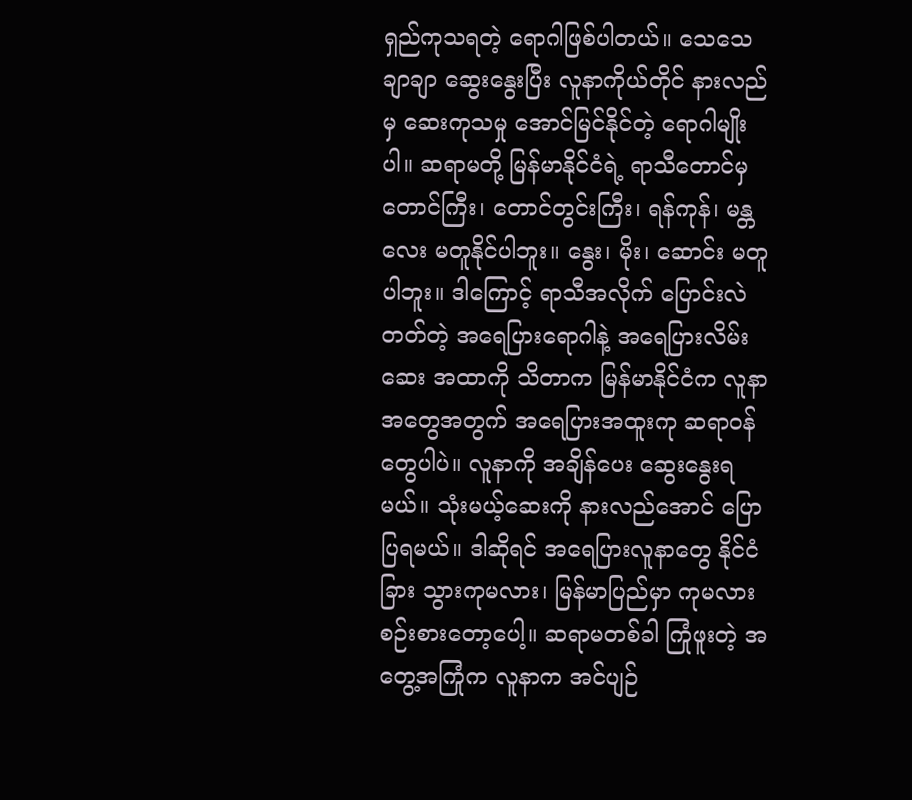ရှည်ကုသရတဲ့ ရောဂါဖြစ်ပါတယ်။ သေသေချာချာ ဆွေးနွေးပြီး လူနာကိုယ်တိုင် နားလည်မှ ဆေးကုသမှု အောင်မြင်နိုင်တဲ့ ရောဂါမျိုးပါ။ ဆရာမတို့ မြန်မာနိုင်ငံရဲ့ ရာသီတောင်မှ တောင်ကြီး၊ တောင်တွင်းကြီး၊ ရန်ကုန်၊ မန္တလေး မတူနိုင်ပါဘူး။ နွေး၊ မိုး၊ ဆောင်း မတူပါဘူး။ ဒါကြောင့် ရာသီအလိုက် ပြောင်းလဲတတ်တဲ့ အရေပြားရောဂါနဲ့ အရေပြားလိမ်းဆေး အထာကို သိတာက မြန်မာနိုင်ငံက လူနာအတွေအတွက် အရေပြားအထူးကု ဆရာဝန်တွေပါပဲ။ လူနာကို အချိန်ပေး ဆွေးနွေးရမယ်။ သုံးမယ့်ဆေးကို နားလည်အောင် ပြောပြရမယ်။ ဒါဆိုရင် အရေပြားလူနာတွေ နိုင်ငံခြား သွားကုမလား၊ မြန်မာပြည်မှာ ကုမလား စဉ်းစားတော့ပေါ့။ ဆရာမတစ်ခါ ကြုံဖူးတဲ့ အတွေ့အကြုံက လူနာက အင်ပျဉ်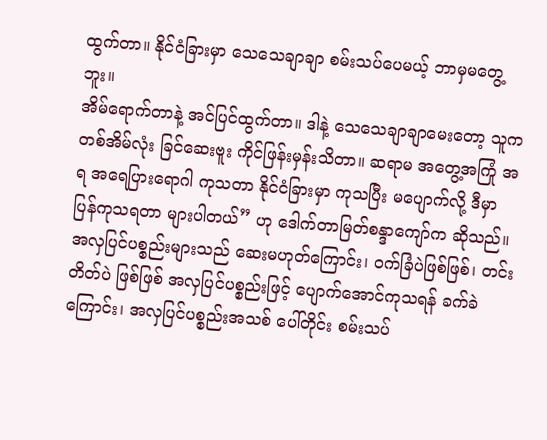ထွက်တာ။ နိုင်ငံခြားမှာ သေသေချာချာ စမ်းသပ်ပေမယ့် ဘာမှမတွေ့ဘူး။
အိမ်ရောက်တာနဲ့ အင်ပြင်ထွက်တာ။ ဒါနဲ့ သေသေချာချာမေးတော့ သူက တစ်အိမ်လုံး ခြင်ဆေးဗူး ကိုင်ဖြန်းမှန်းသိတာ။ ဆရာမ အတွေ့အကြုံ အရ အရေပြားရောဂါ ကုသတာ နိုင်ငံခြားမှာ ကုသပြီး မပျောက်လို့ ဒီမှာ ပြန်ကုသရတာ များပါတယ်” ဟု ဒေါက်တာမြတ်စန္ဒာကျော်က ဆိုသည်။
အလှပြင်ပစ္စည်းများသည် ဆေးမဟုတ်ကြောင်း၊ ဝက်ခြံပဲဖြစ်ဖြစ်၊ တင်းတိတ်ပဲ ဖြစ်ဖြစ် အလှပြင်ပစ္စည်းဖြင့် ပျောက်အောင်ကုသရန် ခက်ခဲကြောင်း၊ အလှပြင်ပစ္စည်းအသစ် ပေါ်တိုင်း စမ်းသပ်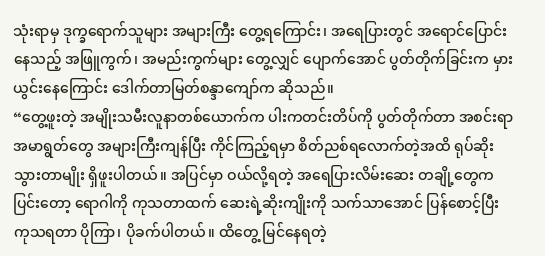သုံးရာမှ ဒုက္ခရောက်သူများ အများကြီး တွေ့ရကြောင်း၊ အရေပြားတွင် အရောင်ပြောင်းနေသည့် အဖြူကွက်၊ အမည်းကွက်များ တွေ့လျှင် ပျောက်အောင် ပွတ်တိုက်ခြင်းက မှားယွင်းနေကြောင်း ဒေါက်တာမြတ်စန္ဒာကျော်က ဆိုသည်။
“တွေ့ဖူးတဲ့ အမျိုးသမီးလူနာတစ်ယောက်က ပါးကတင်းတိပ်ကို ပွတ်တိုက်တာ အစင်းရာအမာရွတ်တွေ အများကြီးကျန်ပြီး ကိုင်ကြည့်ရမှာ စိတ်ညစ်ရလောက်တဲ့အထိ ရုပ်ဆိုးသွားတာမျိုး ရှိဖူးပါတယ်။ အပြင်မှာ ဝယ်လို့ရတဲ့ အရေပြားလိမ်းဆေး တချို့တွေကပြင်းတော့ ရောဂါကို ကုသတာထက် ဆေးရဲ့ဆိုးကျိုးကို သက်သာအောင် ပြန်စောင့်ပြီး ကုသရတာ ပိုကြာ၊ ပိုခက်ပါတယ်။ ထိတွေ့ မြင်နေရတဲ့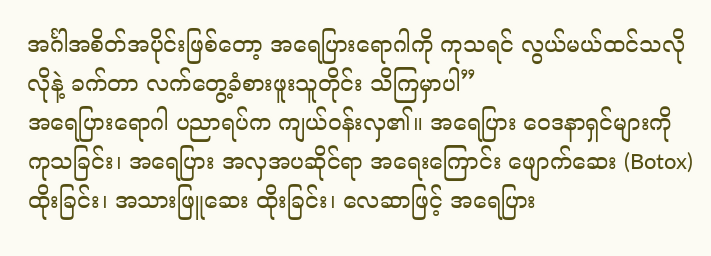အင်္ဂါအစိတ်အပိုင်းဖြစ်တော့ အရေပြားရောဂါကို ကုသရင် လွယ်မယ်ထင်သလိုလိုနဲ့ ခက်တာ လက်တွေ့ခံစားဖူးသူတိုင်း သိကြမှာပါ”
အရေပြားရောဂါ ပညာရပ်က ကျယ်ဝန်းလှ၏။ အရေပြား ဝေဒနာရှင်များကို ကုသခြင်း၊ အရေပြား အလှအပဆိုင်ရာ အရေးကြောင်း ဖျောက်ဆေး (Botox) ထိုးခြင်း၊ အသားဖြူဆေး ထိုးခြင်း၊ လေဆာဖြင့် အရေပြား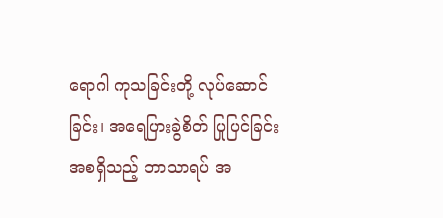ရောဂါ ကုသခြင်းတို့ လုပ်ဆောင်ခြင်း၊ အရေပြားခွဲစိတ် ပြုပြင်ခြင်း အစရှိသည့် ဘာသာရပ် အ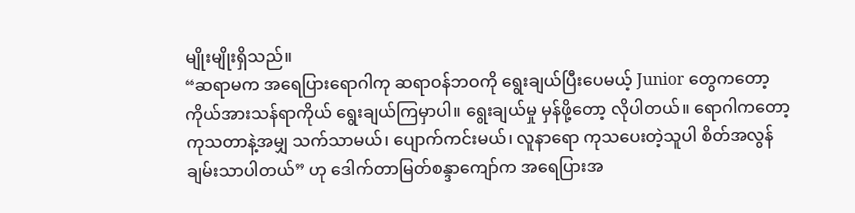မျိုးမျိုးရှိသည်။
“ဆရာမက အရေပြားရောဂါကု ဆရာဝန်ဘဝကို ရွေးချယ်ပြီးပေမယ့် Junior တွေကတော့ ကိုယ်အားသန်ရာကိုယ် ရွေးချယ်ကြမှာပါ။ ရွေးချယ်မှု မှန်ဖို့တော့ လိုပါတယ်။ ရောဂါကတော့ ကုသတာနဲ့အမျှ သက်သာမယ်၊ ပျောက်ကင်းမယ်၊ လူနာရော ကုသပေးတဲ့သူပါ စိတ်အလွန် ချမ်းသာပါတယ်” ဟု ဒေါက်တာမြတ်စန္ဒာကျော်က အရေပြားအ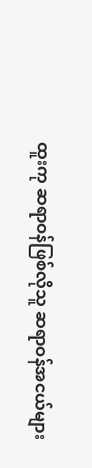ထူးကု ဆရာဝန်ဖြစ်လိုသူ ဆရာဝန်အငယ်များ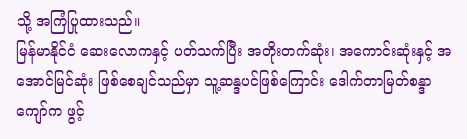သို့ အကြံပြုထားသည်။
မြန်မာနိုင်ငံ ဆေးလောကနှင့် ပတ်သက်ပြီး အတိုးတက်ဆုံး၊ အကောင်းဆုံးနှင့် အအောင်မြင်ဆုံး ဖြစ်စေချင်သည်မှာ သူ့ဆန္ဒပင်ဖြစ်ကြောင်း ဒေါက်တာမြတ်စန္ဒာကျော်က ဖွင့်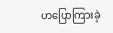ဟပြောကြားခဲ့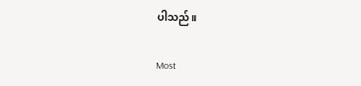ပါသည်။

Most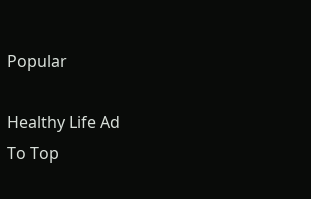Popular

Healthy Life Ad
To Top